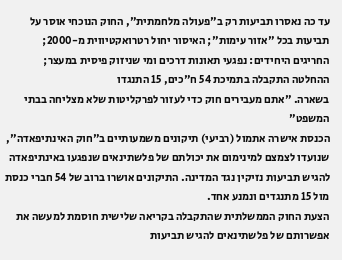עד כה נאסרו תביעות רק ב"פעולה מלחמתית", החוק הנוכחי אוסר על תביעות בכל "אזור עימות"; האיסור יחול רטרואקטיווית מ-2000; החריגים היחידים: נפגעי תאונות דרכים ומי שניזוק פיסית במעצר; ההחלטה התקבלה בתמיכת 54 ח"כים, 15 התנגדו
בשארה. "אתם מעבירים חוק כדי לעזור לפרקליטות שלא מצליחה בבתי המשפט"
הכנסת אישרה אתמול (רביעי) תיקונים משמעותיים ב"חוק האינתיפאדה", שנועדו לצמצם למינימום את יכולתם של פלשתינאים שנפגעו באינתיפאדה להגיש תביעות נזיקין נגד המדינה. התיקונים אושרו ברוב של 54 חברי כנסת מול 15 מתנגדים ונמנע אחד.
הצעת החוק הממשלתית שהתקבלה בקריאה שלישית חוסמת למעשה את אפשרותם של פלשתינאים להגיש תביעות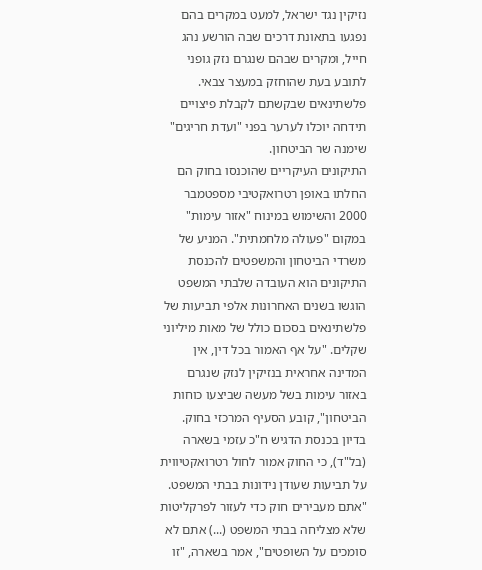נזיקין נגד ישראל, למעט במקרים בהם נפגעו בתאונת דרכים שבה הורשע נהג חייל, ומקרים שבהם שנגרם נזק גופני לתובע בעת שהוחזק במעצר צבאי. פלשתינאים שבקשתם לקבלת פיצויים תידחה יוכלו לערער בפני "ועדת חריגים" שימנה שר הביטחון.
התיקונים העיקריים שהוכנסו בחוק הם החלתו באופן רטרואקטיבי מספטמבר 2000 והשימוש במינוח "אזור עימות" במקום "פעולה מלחמתית". המניע של משרדי הביטחון והמשפטים להכנסת התיקונים הוא העובדה שלבתי המשפט הוגשו בשנים האחרונות אלפי תביעות של פלשתינאים בסכום כולל של מאות מיליוני שקלים. "על אף האמור בכל דין, אין המדינה אחראית בנזיקין לנזק שנגרם באזור עימות בשל מעשה שביצעו כוחות הביטחון", קובע הסעיף המרכזי בחוק.
בדיון בכנסת הדגיש ח"כ עזמי בשארה (בל"ד), כי החוק אמור לחול רטרואקטיווית על תביעות שעודן נידונות בבתי המשפט. "אתם מעבירים חוק כדי לעזור לפרקליטות שלא מצליחה בבתי המשפט (...) אתם לא סומכים על השופטים", אמר בשארה, "זו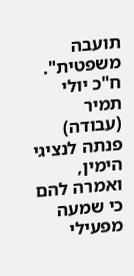תועבה משפטית".
ח"כ יולי תמיר (עבודה) פנתה לנציגי הימין, ואמרה להם כי שמעה מפעילי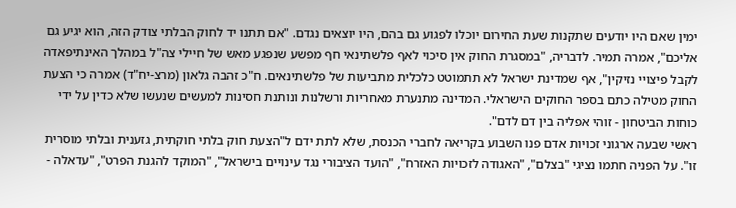ימין שאם היו יודעים שתקנות שעת החירום יוכלו לפגוע גם בהם, היו יוצאים נגדם. "אם תתנו יד לחוק הבלתי צודק הזה, הוא יגיע גם אליכם", אמרה תמיר. לדבריה, "במסגרת החוק אין סיכוי לאף פלשתינאי חף מפשע שנפגע מאש של חיילי צה"ל במהלך האינתיפאדה לקבל פיצויי נזיקין", אף שמדינת ישראל לא תתמוטט כלכלית מתביעות של פלשתינאים. ח"כ זהבה גלאון (מרצ-יח"ד) אמרה כי הצעת החוק מטילה כתם בספר החוקים הישראלי. המדינה מתנערת מאחריות ורשלנות ונותנת חסינות למעשים שנעשו שלא כדין על ידי כוחות הביטחון - זוהי אפליה בין דם לדם".
ראשי שבעה ארגוני זכויות אדם פנו השבוע בקריאה לחברי הכנסת, שלא לתת ידם ל"הצעת חוק בלתי חוקתית, גזענית ובלתי מוסרית זו". על הפניה חתמו נציגי "בצלם", "האגודה לזכויות האזרח", "הועד הציבורי נגד עינויים בישראל", "המוקד להגנת הפרט", "עדאלה -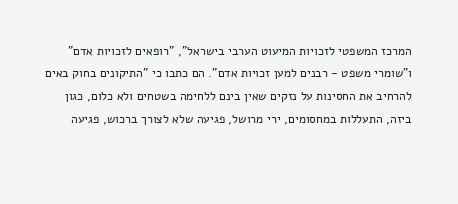המרכז המשפטי לזכויות המיעוט הערבי בישראל", "רופאים לזכויות אדם" ו"שומרי משפט - רבנים למען זכויות אדם". הם כתבו כי "התיקונים בחוק באים להרחיב את החסינות על נזקים שאין בינם ללחימה בשטחים ולא כלום, כגון ביזה, התעללות במחסומים, ירי מרושל, פגיעה שלא לצורך ברכוש, פגיעה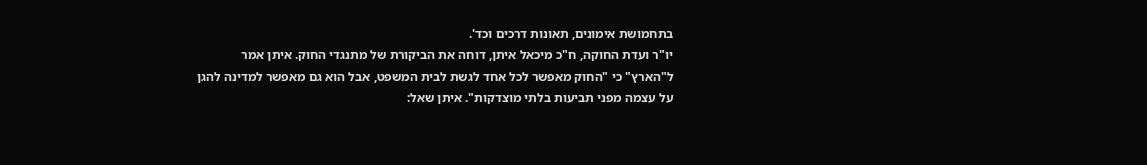בתחמושת אימונים, תאונות דרכים וכד'.
יו"ר ועדת החוקה, ח"כ מיכאל איתן, דוחה את הביקורת של מתנגדי החוק. איתן אמר ל"הארץ" כי "החוק מאפשר לכל אחד לגשת לבית המשפט, אבל הוא גם מאפשר למדינה להגן על עצמה מפני תביעות בלתי מוצדקות". איתן שאל: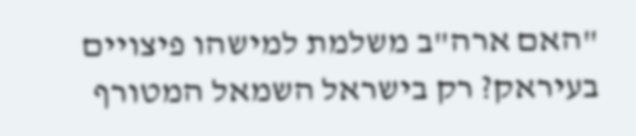"האם ארה"ב משלמת למישהו פיצויים בעיראק? רק בישראל השמאל המטורף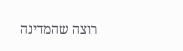רוצה שהמדינה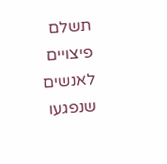תשלם פיצויים לאנשים שנפגעו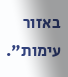באזור עימות".